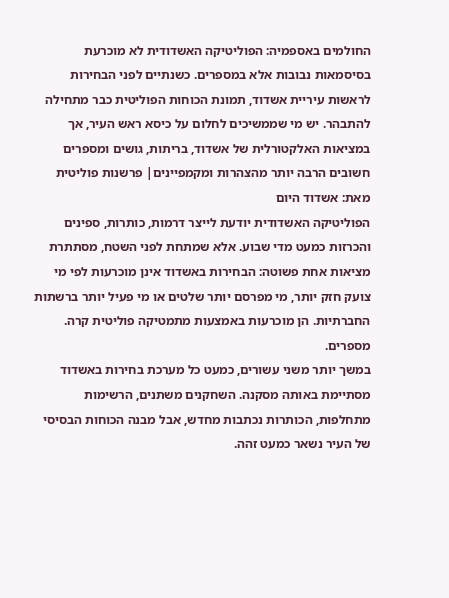החולמים באספמיה: הפוליטיקה האשדודית לא מוכרעת בסיסמאות נבובות אלא במספרים. כשנתיים לפני הבחירות לראשות עיריית אשדוד, תמונת הכוחות הפוליטית כבר מתחילה להתבהר. יש מי שממשיכים לחלום על כיסא ראש העיר, אך במציאות האלקטורלית של אשדוד, בריתות, גושים ומספרים חשובים הרבה יותר מהצהרות ומקמפיינים| פרשנות פוליטית מאת: אשדוד היום
הפוליטיקה האשדודית יודעת לייצר דרמות, כותרות, ספינים והכרזות כמעט מדי שבוע. אלא שמתחת לפני השטח, מסתתרת מציאות אחת פשוטה: הבחירות באשדוד אינן מוכרעות לפי מי צועק חזק יותר, מי מפרסם יותר שלטים או מי פעיל יותר ברשתות החברתיות. הן מוכרעות באמצעות מתמטיקה פוליטית קרה. מספרים.
במשך יותר משני עשורים, כמעט כל מערכת בחירות באשדוד מסתיימת באותה מסקנה. השחקנים משתנים, הרשימות מתחלפות, הכותרות נכתבות מחדש, אבל מבנה הכוחות הבסיסי של העיר נשאר כמעט זהה.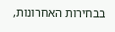בבחירות האחרונות,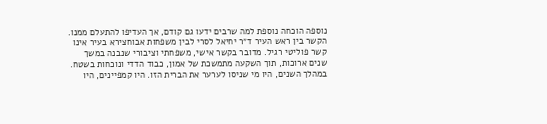נוספה הוכחה נוספת למה שרבים ידעו גם קודם, אך העדיפו להתעלם ממנו. הקשר בין ראש העיר ד״ר יחיאל לסרי לבין משפחות אבוחצירא בעיר אינו קשר פוליטי רגיל. מדובר בקשר אישי, משפחתי וציבורי שנבנה במשך שנים ארוכות, תוך השקעה מתמשכת של אמון, כבוד הדדי ונוכחות בשטח.
במהלך השנים, היו מי שניסו לערער את הברית הזו. היו קמפיינים, היו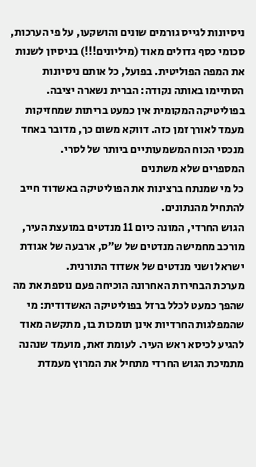ניסיונות לגייס גורמים שונים והושקעו, על פי הערכות, סכומי כסף גדולים מאוד (מיליונים!!!) בניסיון לשנות את המפה הפוליטית. בפועל, כל אותם ניסיונות הסתיימו באותה נקודה: הברית נשארה יציבה.
בפוליטיקה המקומית אין כמעט בריתות שמחזיקות מעמד לאורך זמן כזה. דווקא משום כך, מדובר באחד מנכסי הכוח המשמעותיים ביותר של לסרי.
המספרים שלא משתנים
כל מי שמנתח ברצינות את הפוליטיקה באשדוד חייב להתחיל מהנתונים.
הגוש החרדי, המונה כיום 11 מנדטים במועצת העיר, מורכב מחמישה מנדטים של ש״ס, ארבעה של אגודת ישראל ושני מנדטים של אשדוד התורנית.
מערכת הבחירות האחרונה הוכיחה פעם נוספת את מה שהפך כמעט לכלל ברזל בפוליטיקה האשדודית: מי שהמפלגות החרדיות אינן תומכות בו, מתקשה מאוד להגיע לכיסא ראש העיר. לעומת זאת, מועמד שנהנה מתמיכת הגוש החרדי מתחיל את המרוץ מעמדת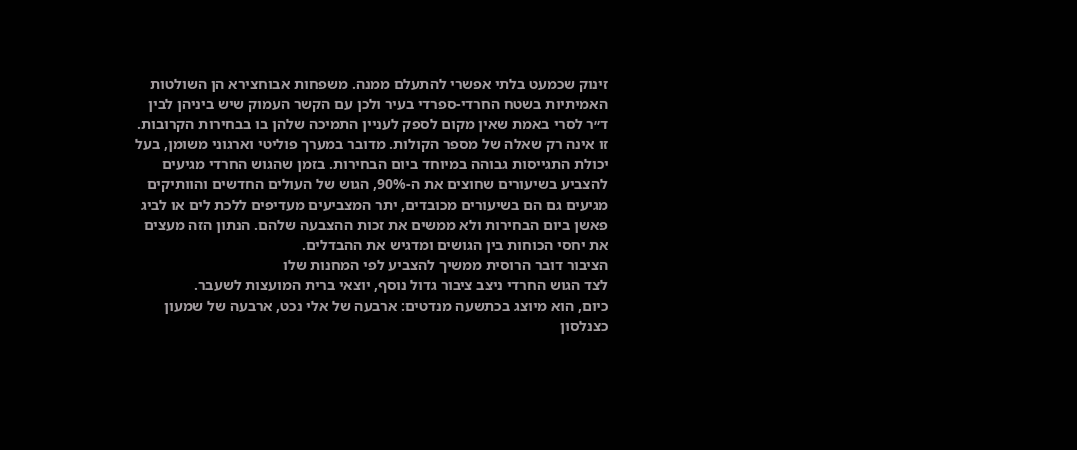זינוק שכמעט בלתי אפשרי להתעלם ממנה. משפחות אבוחצירא הן השולטות האמיתיות בשטח החרדי-ספרדי בעיר ולכן עם הקשר העמוק שיש ביניהן לבין ד״ר לסרי באמת שאין מקום לספק לעניין התמיכה שלהן בו בבחירות הקרובות. זו אינה רק שאלה של מספר הקולות. מדובר במערך פוליטי וארגוני משומן, בעל יכולת התגייסות גבוהה במיוחד ביום הבחירות. בזמן שהגוש החרדי מגיעים להצביע בשיעורים שחוצים את ה-90%, הגוש של העולים החדשים והוותיקים מגיעים גם הם בשיעורים מכובדים, יתר המצביעים מעדיפים ללכת לים או לביג פאשן ביום הבחירות ולא ממשים את זכות ההצבעה שלהם. הנתון הזה מעצים את יחסי הכוחות בין הגושים ומדגיש את ההבדלים.
הציבור דובר הרוסית ממשיך להצביע לפי המחנות שלו
לצד הגוש החרדי ניצב ציבור גדול נוסף, יוצאי ברית המועצות לשעבר.
כיום, הוא מיוצג בכתשעה מנדטים: ארבעה של אלי נכט, ארבעה של שמעון כצנלסון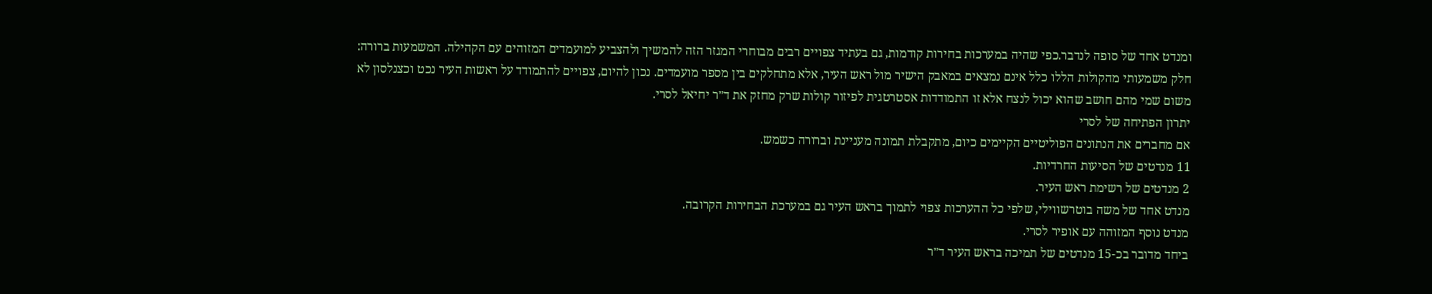ומנדט אחד של סופה לנדבר.כפי שהיה במערכות בחירות קודמות, גם בעתיד צפויים רבים מבוחרי המגזר הזה להמשיך ולהצביע למועמדים המזוהים עם הקהילה. המשמעות ברורה: חלק משמעותי מהקולות הללו כלל אינם נמצאים במאבק הישיר מול ראש העיר, אלא מתחלקים בין מספר מועמדים. נכון להיום, צפויים להתמודד על ראשות העיר נכט וכצנלסון לא משום שמי מהם חושב שהוא יכול לנצח אלא זו התמודדות אסטרטגית לפיזור קולות שרק מחזק את ד״ר יחיאל לסרי.
יתרון הפתיחה של לסרי
אם מחברים את הנתונים הפוליטיים הקיימים כיום, מתקבלת תמונה מעניינת וברורה כשמש.
11 מנדטים של הסיעות החרדיות.
2 מנדטים של רשימת ראש העיר.
מנדט אחד של משה בוטרשווילי, שלפי כל ההערכות צפוי לתמוך בראש העיר גם במערכת הבחירות הקרובה.
מנדט נוסף המזוהה עם אופיר לסרי.
ביחד מדובר בכ-15 מנדטים של תמיכה בראש העיר ד״ר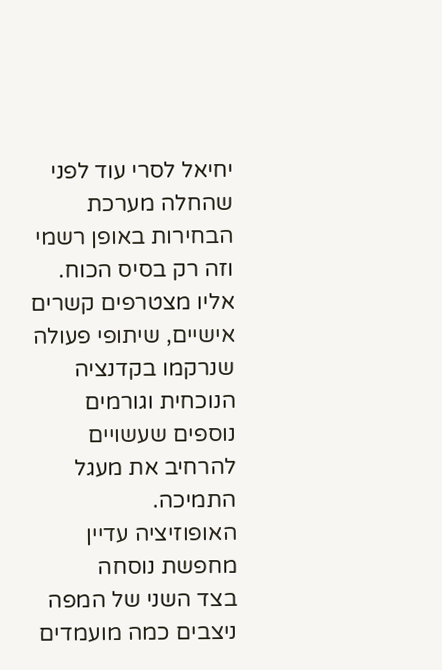יחיאל לסרי עוד לפני שהחלה מערכת הבחירות באופן רשמי וזה רק בסיס הכוח. אליו מצטרפים קשרים אישיים, שיתופי פעולה שנרקמו בקדנציה הנוכחית וגורמים נוספים שעשויים להרחיב את מעגל התמיכה.
האופוזיציה עדיין מחפשת נוסחה
בצד השני של המפה ניצבים כמה מועמדים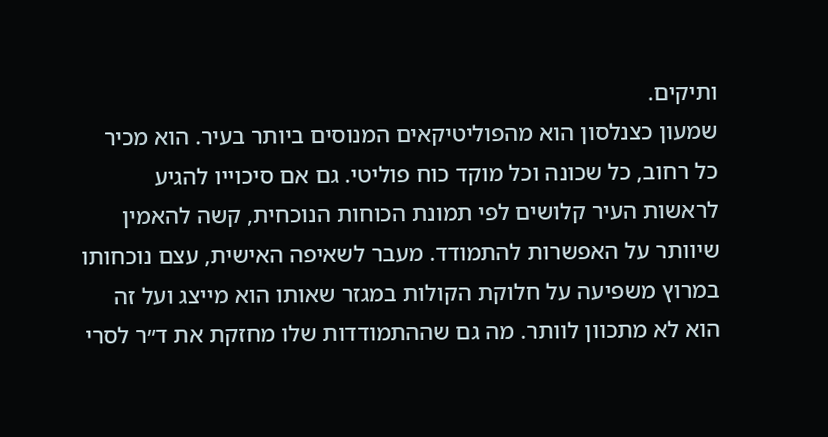ותיקים.
שמעון כצנלסון הוא מהפוליטיקאים המנוסים ביותר בעיר. הוא מכיר כל רחוב, כל שכונה וכל מוקד כוח פוליטי. גם אם סיכוייו להגיע לראשות העיר קלושים לפי תמונת הכוחות הנוכחית, קשה להאמין שיוותר על האפשרות להתמודד. מעבר לשאיפה האישית, עצם נוכחותו במרוץ משפיעה על חלוקת הקולות במגזר שאותו הוא מייצג ועל זה הוא לא מתכוון לוותר. מה גם שההתמודדות שלו מחזקת את ד״ר לסרי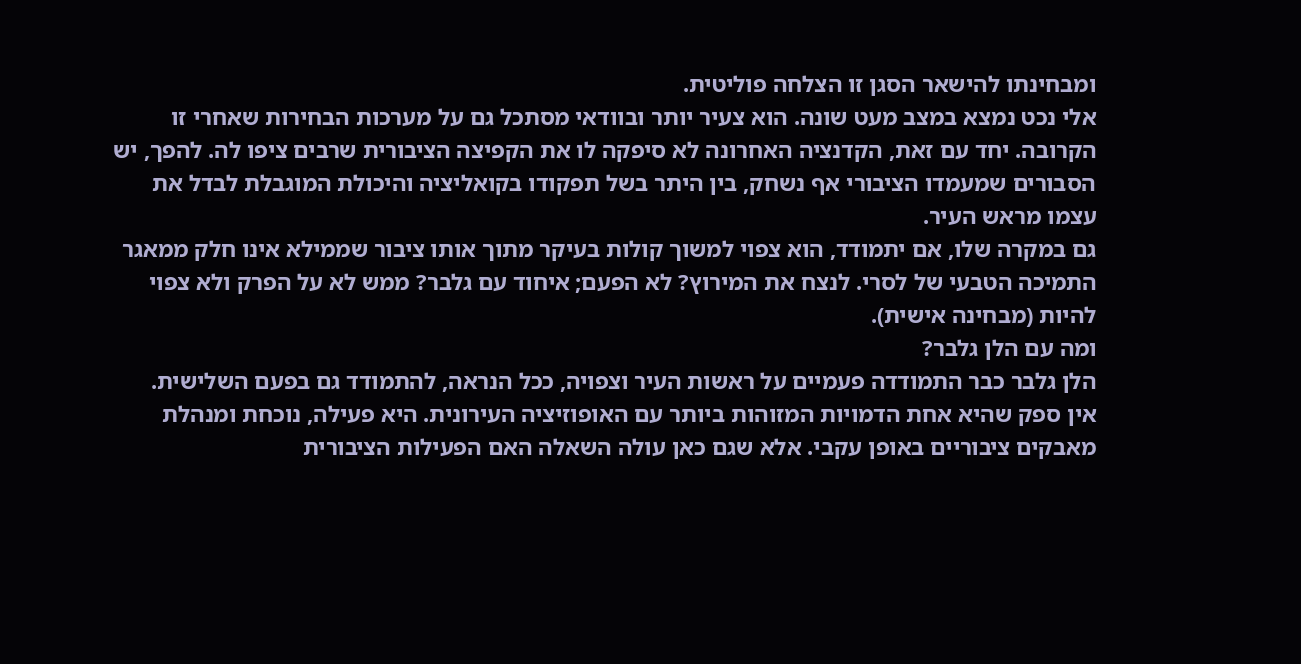ומבחינתו להישאר הסגן זו הצלחה פוליטית.
אלי נכט נמצא במצב מעט שונה. הוא צעיר יותר ובוודאי מסתכל גם על מערכות הבחירות שאחרי זו הקרובה. יחד עם זאת, הקדנציה האחרונה לא סיפקה לו את הקפיצה הציבורית שרבים ציפו לה. להפך, יש הסבורים שמעמדו הציבורי אף נשחק, בין היתר בשל תפקודו בקואליציה והיכולת המוגבלת לבדל את עצמו מראש העיר.
גם במקרה שלו, אם יתמודד, הוא צפוי למשוך קולות בעיקר מתוך אותו ציבור שממילא אינו חלק ממאגר התמיכה הטבעי של לסרי. לנצח את המירוץ? לא הפעם; איחוד עם גלבר? ממש לא על הפרק ולא צפוי להיות (מבחינה אישית).
ומה עם הלן גלבר?
הלן גלבר כבר התמודדה פעמיים על ראשות העיר וצפויה, ככל הנראה, להתמודד גם בפעם השלישית.
אין ספק שהיא אחת הדמויות המזוהות ביותר עם האופוזיציה העירונית. היא פעילה, נוכחת ומנהלת מאבקים ציבוריים באופן עקבי. אלא שגם כאן עולה השאלה האם הפעילות הציבורית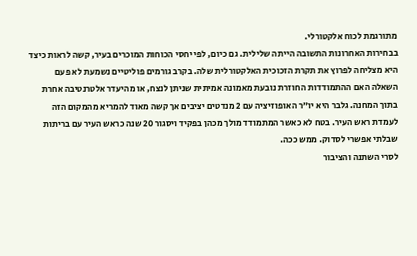מתורגמת לכוח אלקטורלי.
בבחירות האחרונות התשובה הייתה שלילית. גם כיום, לפי יחסי הכוחות המוכרים בעיר, קשה לראות כיצד היא מצליחה לפרוץ את תקרת הזכוכית האלקטורלית שלה. בקרב גורמים פוליטיים נשמעת לא פעם השאלה האם ההתמודדות החוזרת נובעת מאמונה אמיתית שניתן לנצח, או מהיעדר אלטרנטיבה אחרת בתוך המחנה. גלבר היא יו״ר האופוזיציה עם 2 מנדטים יציבים אך קשה מאוד להמריא מהמקום הזה לעמדת ראש העיר. בטח לא כאשר המתמודד מולך מכהן בפקיד ויסגור 20 שנה כראש העיר עם בריתות שבלתי אפשרי לסדוק. ממש ככה.
לסרי השתנה והציבור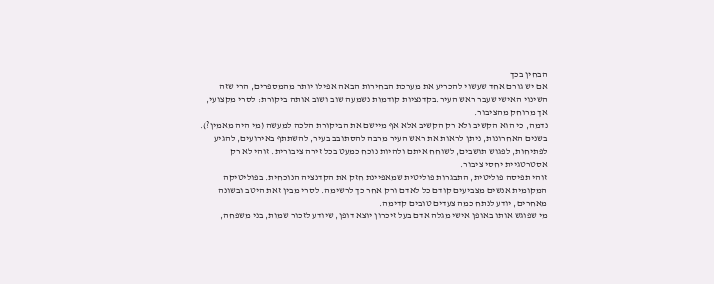הבחין בכך
אם יש גורם אחד שעשוי להכריע את מערכת הבחירות הבאה אפילו יותר מהמספרים, הרי שזה השינוי האישי שעבר ראש העיר.בקדנציות קודמות נשמעה שוב ושוב אותה ביקורת: לסרי מקצועי, אך מרוחק מהציבור.
נדמה, כי הוא הקשיב ולא רק הקשיב אלא אף מיישם את הביקורת הלכה למעשה (מי היה מאמין?).
בשנים האחרונות, ניתן לראות את ראש העיר מרבה להסתובב בעיר, להשתתף באירועים, להגיע לפתיחות, לפגוש תושבים, לשוחח איתם ולהיות נוכח כמעט בכל זירה ציבורית. זוהי לא רק אסטרטגיית יחסי ציבור.
זוהי תפיסה פוליטית, התבגרות פוליטית שמאפיינת חזק את הקדנציה הנוכחית. בפוליטיקה המקומית אנשים מצביעים קודם כל לאדם ורק אחר כך לרשימה. לסרי מבין זאת היטב ובשונה מאחרים, יודע לנתח כמה צעדים טובים קדימה.
מי שפוגש אותו באופן אישי מגלה אדם בעל זיכרון יוצא דופן, שיודע לזכור שמות, בני משפחה,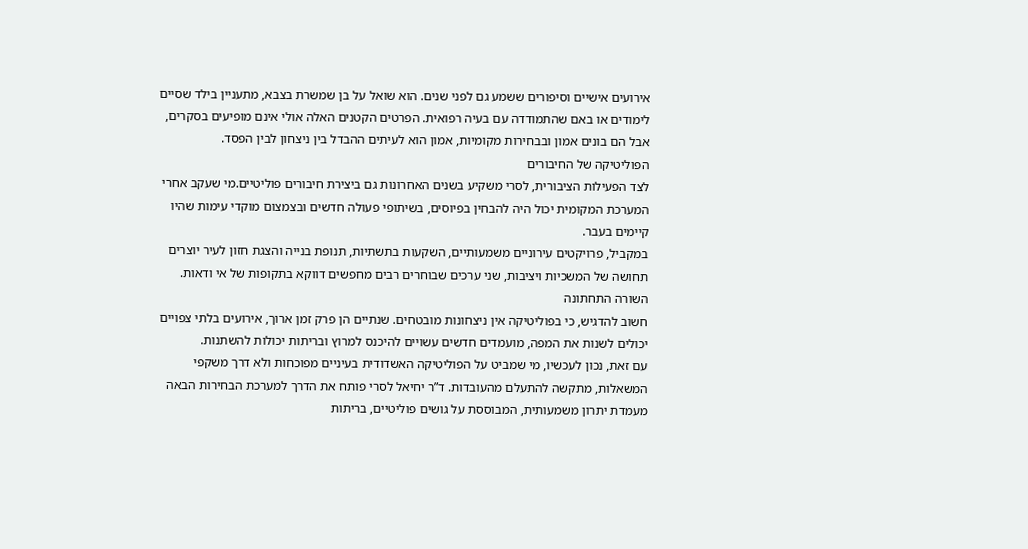אירועים אישיים וסיפורים ששמע גם לפני שנים. הוא שואל על בן שמשרת בצבא, מתעניין בילד שסיים לימודים או באם שהתמודדה עם בעיה רפואית. הפרטים הקטנים האלה אולי אינם מופיעים בסקרים, אבל הם בונים אמון ובבחירות מקומיות, אמון הוא לעיתים ההבדל בין ניצחון לבין הפסד.
הפוליטיקה של החיבורים
לצד הפעילות הציבורית, לסרי משקיע בשנים האחרונות גם ביצירת חיבורים פוליטיים.מי שעקב אחרי המערכת המקומית יכול היה להבחין בפיוסים, בשיתופי פעולה חדשים ובצמצום מוקדי עימות שהיו קיימים בעבר.
במקביל, פרויקטים עירוניים משמעותיים, השקעות בתשתיות, תנופת בנייה והצגת חזון לעיר יוצרים תחושה של המשכיות ויציבות, שני ערכים שבוחרים רבים מחפשים דווקא בתקופות של אי ודאות.
השורה התחתונה
חשוב להדגיש, כי בפוליטיקה אין ניצחונות מובטחים. שנתיים הן פרק זמן ארוך, אירועים בלתי צפויים יכולים לשנות את המפה, מועמדים חדשים עשויים להיכנס למרוץ ובריתות יכולות להשתנות.
עם זאת, נכון לעכשיו, מי שמביט על הפוליטיקה האשדודית בעיניים מפוכחות ולא דרך משקפי המשאלות, מתקשה להתעלם מהעובדות. ד”ר יחיאל לסרי פותח את הדרך למערכת הבחירות הבאה מעמדת יתרון משמעותית, המבוססת על גושים פוליטיים, בריתות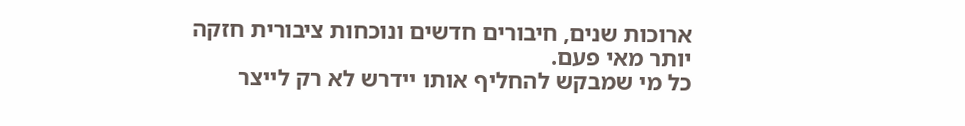ארוכות שנים, חיבורים חדשים ונוכחות ציבורית חזקה יותר מאי פעם.
כל מי שמבקש להחליף אותו יידרש לא רק לייצר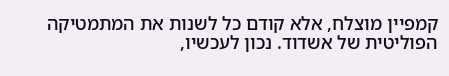קמפיין מוצלח, אלא קודם כל לשנות את המתמטיקה הפוליטית של אשדוד. נכון לעכשיו,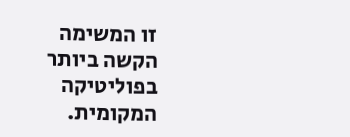זו המשימה הקשה ביותר בפוליטיקה המקומית.